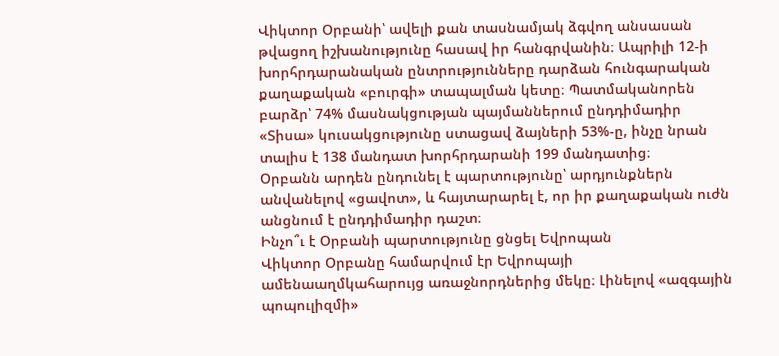Վիկտոր Օրբանի՝ ավելի քան տասնամյակ ձգվող անսասան թվացող իշխանությունը հասավ իր հանգրվանին։ Ապրիլի 12-ի խորհրդարանական ընտրությունները դարձան հունգարական քաղաքական «բուրգի» տապալման կետը։ Պատմականորեն բարձր՝ 74% մասնակցության պայմաններում ընդդիմադիր «Տիսա» կուսակցությունը ստացավ ձայների 53%-ը, ինչը նրան տալիս է 138 մանդատ խորհրդարանի 199 մանդատից։
Օրբանն արդեն ընդունել է պարտությունը՝ արդյունքներն անվանելով «ցավոտ», և հայտարարել է, որ իր քաղաքական ուժն անցնում է ընդդիմադիր դաշտ։
Ինչո՞ւ է Օրբանի պարտությունը ցնցել Եվրոպան
Վիկտոր Օրբանը համարվում էր Եվրոպայի ամենաաղմկահարույց առաջնորդներից մեկը։ Լինելով «ազգային պոպուլիզմի»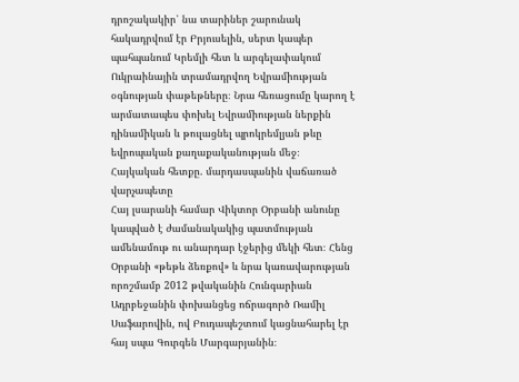դրոշակակիր՝ նա տարիներ շարունակ հակադրվում էր Բրյուսելին, սերտ կապեր պահպանում Կրեմլի հետ և արգելափակում Ուկրաինային տրամադրվող Եվրամիության օգնության փաթեթները։ Նրա հեռացումը կարող է արմատապես փոխել Եվրամիության ներքին դինամիկան և թուլացնել պրոկրեմլյան թևը եվրոպական քաղաքականության մեջ։
Հայկական հետքը. մարդասպանին վաճառած վարչապետը
Հայ լսարանի համար Վիկտոր Օրբանի անունը կապված է ժամանակակից պատմության ամենամութ ու անարդար էջերից մեկի հետ։ Հենց Օրբանի «թեթև ձեռքով» և նրա կառավարության որոշմամբ 2012 թվականին Հունգարիան Ադրբեջանին փոխանցեց ոճրագործ Ռամիլ Սաֆարովին, ով Բուդապեշտում կացնահարել էր հայ սպա Գուրգեն Մարգարյանին։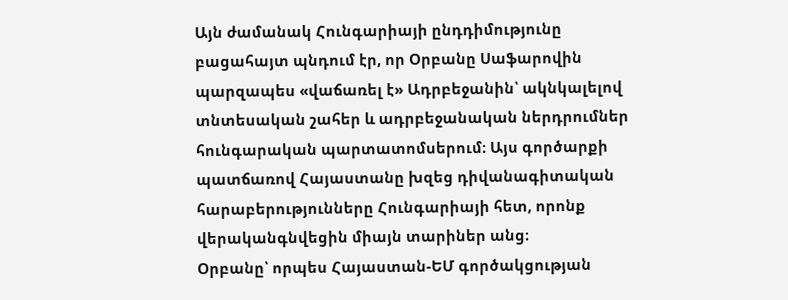Այն ժամանակ Հունգարիայի ընդդիմությունը բացահայտ պնդում էր, որ Օրբանը Սաֆարովին պարզապես «վաճառել է» Ադրբեջանին՝ ակնկալելով տնտեսական շահեր և ադրբեջանական ներդրումներ հունգարական պարտատոմսերում։ Այս գործարքի պատճառով Հայաստանը խզեց դիվանագիտական հարաբերությունները Հունգարիայի հետ, որոնք վերականգնվեցին միայն տարիներ անց։
Օրբանը՝ որպես Հայաստան-ԵՄ գործակցության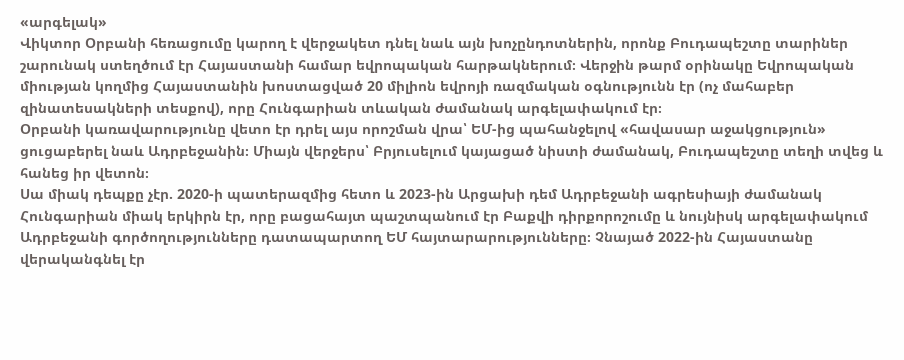«արգելակ»
Վիկտոր Օրբանի հեռացումը կարող է վերջակետ դնել նաև այն խոչընդոտներին, որոնք Բուդապեշտը տարիներ շարունակ ստեղծում էր Հայաստանի համար եվրոպական հարթակներում։ Վերջին թարմ օրինակը Եվրոպական միության կողմից Հայաստանին խոստացված 20 միլիոն եվրոյի ռազմական օգնությունն էր (ոչ մահաբեր զինատեսակների տեսքով), որը Հունգարիան տևական ժամանակ արգելափակում էր։
Օրբանի կառավարությունը վետո էր դրել այս որոշման վրա՝ ԵՄ-ից պահանջելով «հավասար աջակցություն» ցուցաբերել նաև Ադրբեջանին։ Միայն վերջերս՝ Բրյուսելում կայացած նիստի ժամանակ, Բուդապեշտը տեղի տվեց և հանեց իր վետոն։
Սա միակ դեպքը չէր. 2020-ի պատերազմից հետո և 2023-ին Արցախի դեմ Ադրբեջանի ագրեսիայի ժամանակ Հունգարիան միակ երկիրն էր, որը բացահայտ պաշտպանում էր Բաքվի դիրքորոշումը և նույնիսկ արգելափակում Ադրբեջանի գործողությունները դատապարտող ԵՄ հայտարարությունները։ Չնայած 2022-ին Հայաստանը վերականգնել էր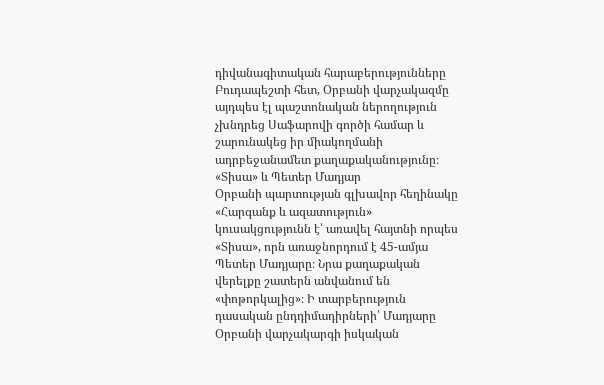դիվանագիտական հարաբերությունները Բուդապեշտի հետ, Օրբանի վարչակազմը այդպես էլ պաշտոնական ներողություն չխնդրեց Սաֆարովի գործի համար և շարունակեց իր միակողմանի ադրբեջանամետ քաղաքականությունը։
«Տիսա» և Պետեր Մադյար
Օրբանի պարտության գլխավոր հեղինակը «Հարգանք և ազատություն» կուսակցությունն է՝ առավել հայտնի որպես «Տիսա», որն առաջնորդում է 45-ամյա Պետեր Մադյարը։ Նրա քաղաքական վերելքը շատերն անվանում են «փոթորկալից»։ Ի տարբերություն դասական ընդդիմադիրների՝ Մադյարը Օրբանի վարչակարգի իսկական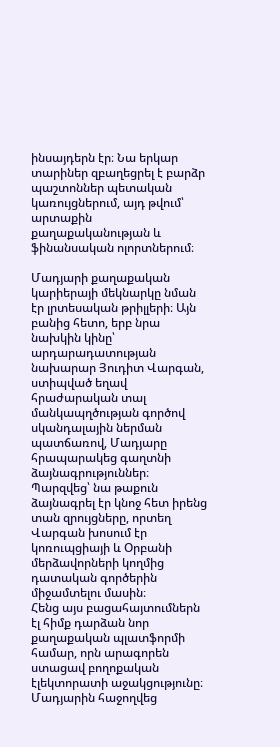ինսայդերն էր։ Նա երկար տարիներ զբաղեցրել է բարձր պաշտոններ պետական կառույցներում, այդ թվում՝ արտաքին քաղաքականության և ֆինանսական ոլորտներում։

Մադյարի քաղաքական կարիերայի մեկնարկը նման էր լրտեսական թրիլլերի։ Այն բանից հետո, երբ նրա նախկին կինը՝ արդարադատության նախարար Յուդիտ Վարգան, ստիպված եղավ հրաժարական տալ մանկապղծության գործով սկանդալային ներման պատճառով, Մադյարը հրապարակեց գաղտնի ձայնագրություններ։ Պարզվեց՝ նա թաքուն ձայնագրել էր կնոջ հետ իրենց տան զրույցները, որտեղ Վարգան խոսում էր կոռուպցիայի և Օրբանի մերձավորների կողմից դատական գործերին միջամտելու մասին։
Հենց այս բացահայտումներն էլ հիմք դարձան նոր քաղաքական պլատֆորմի համար, որն արագորեն ստացավ բողոքական էլեկտորատի աջակցությունը։ Մադյարին հաջողվեց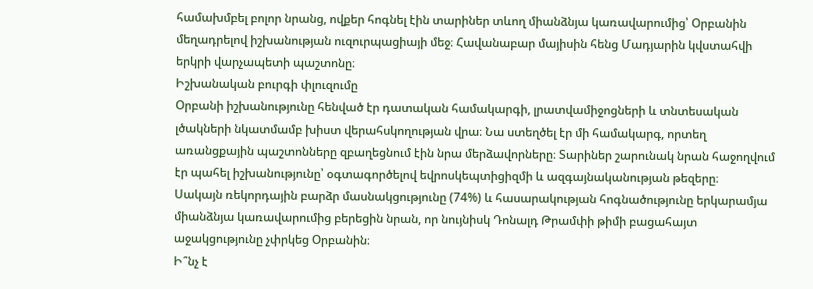համախմբել բոլոր նրանց, ովքեր հոգնել էին տարիներ տևող միանձնյա կառավարումից՝ Օրբանին մեղադրելով իշխանության ուզուրպացիայի մեջ։ Հավանաբար մայիսին հենց Մադյարին կվստահվի երկրի վարչապետի պաշտոնը։
Իշխանական բուրգի փլուզումը
Օրբանի իշխանությունը հենված էր դատական համակարգի, լրատվամիջոցների և տնտեսական լծակների նկատմամբ խիստ վերահսկողության վրա։ Նա ստեղծել էր մի համակարգ, որտեղ առանցքային պաշտոնները զբաղեցնում էին նրա մերձավորները։ Տարիներ շարունակ նրան հաջողվում էր պահել իշխանությունը՝ օգտագործելով եվրոսկեպտիցիզմի և ազգայնականության թեզերը։
Սակայն ռեկորդային բարձր մասնակցությունը (74%) և հասարակության հոգնածությունը երկարամյա միանձնյա կառավարումից բերեցին նրան, որ նույնիսկ Դոնալդ Թրամփի թիմի բացահայտ աջակցությունը չփրկեց Օրբանին։
Ի՞նչ է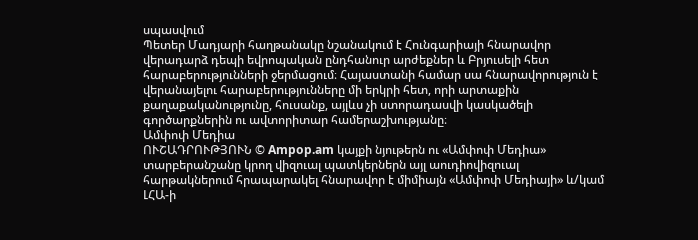սպասվում
Պետեր Մադյարի հաղթանակը նշանակում է Հունգարիայի հնարավոր վերադարձ դեպի եվրոպական ընդհանուր արժեքներ և Բրյուսելի հետ հարաբերությունների ջերմացում։ Հայաստանի համար սա հնարավորություն է վերանայելու հարաբերությունները մի երկրի հետ, որի արտաքին քաղաքականությունը, հուսանք, այլևս չի ստորադասվի կասկածելի գործարքներին ու ավտորիտար համերաշխությանը։
Ամփոփ Մեդիա
ՈՒՇԱԴՐՈՒԹՅՈՒՆ © Ampop.am կայքի նյութերն ու «Ամփոփ Մեդիա» տարբերանշանը կրող վիզուալ պատկերներն այլ աուդիովիզուալ հարթակներում հրապարակել հնարավոր է միմիայն «Ամփոփ Մեդիայի» և/կամ ԼՀԱ-ի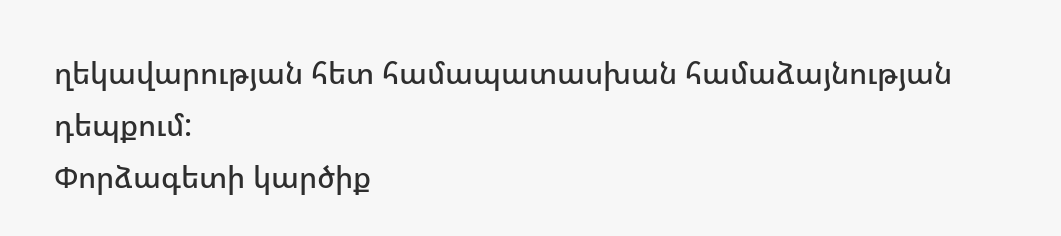ղեկավարության հետ համապատասխան համաձայնության դեպքում:
Փորձագետի կարծիք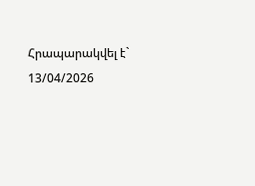Հրապարակվել է` 13/04/2026